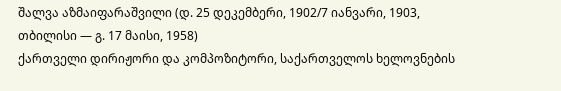შალვა აზმაიფარაშვილი (დ. 25 დეკემბერი, 1902/7 იანვარი, 1903, თბილისი — გ. 17 მაისი, 1958)
ქართველი დირიჟორი და კომპოზიტორი, საქართველოს ხელოვნების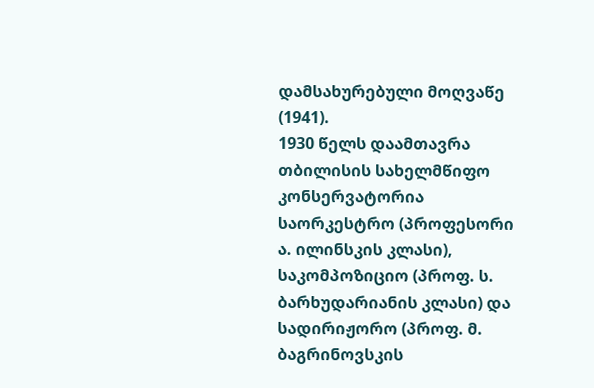დამსახურებული მოღვაწე (1941).
1930 წელს დაამთავრა თბილისის სახელმწიფო კონსერვატორია საორკესტრო (პროფესორი ა. ილინსკის კლასი), საკომპოზიციო (პროფ. ს. ბარხუდარიანის კლასი) და სადირიჟორო (პროფ. მ. ბაგრინოვსკის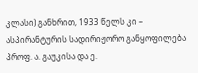კლასი) განხრით, 1933 წელს კი – ასპირანტურის სადირიჟორო განყოფილება პროფ. ა. გაუკისა და ე.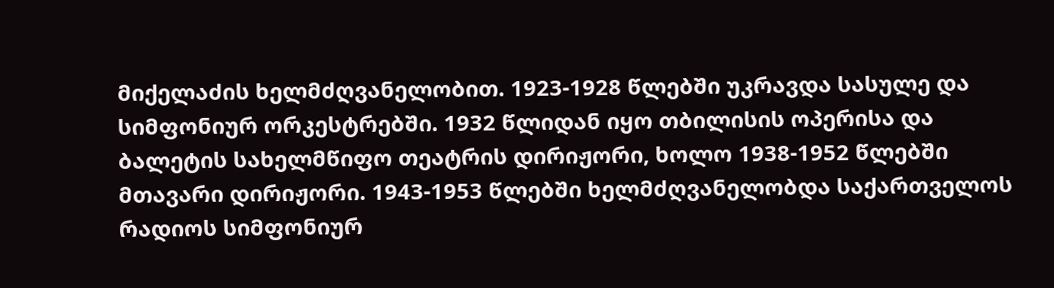მიქელაძის ხელმძღვანელობით. 1923-1928 წლებში უკრავდა სასულე და სიმფონიურ ორკესტრებში. 1932 წლიდან იყო თბილისის ოპერისა და ბალეტის სახელმწიფო თეატრის დირიჟორი, ხოლო 1938-1952 წლებში მთავარი დირიჟორი. 1943-1953 წლებში ხელმძღვანელობდა საქართველოს რადიოს სიმფონიურ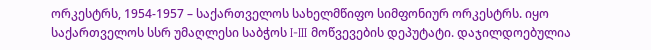ორკესტრს, 1954-1957 – საქართველოს სახელმწიფო სიმფონიურ ორკესტრს. იყო საქართველოს სსრ უმაღლესი საბჭოს I-III მოწვევების დეპუტატი. დაჯილდოებულია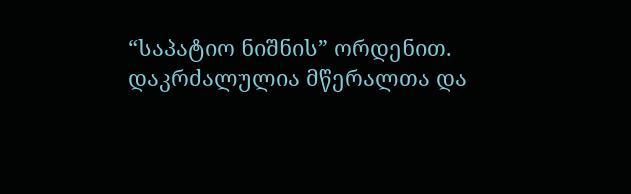“საპატიო ნიშნის” ორდენით.
დაკრძალულია მწერალთა და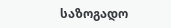საზოგადო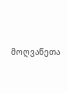მოღვაწეთა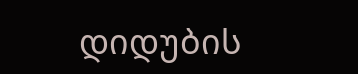დიდუბის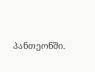პანთეონში.